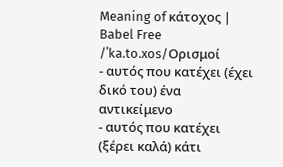Meaning of κάτοχος | Babel Free
/ˈka.to.xos/Ορισμοί
- αυτός που κατέχει (έχει δικό του) ένα αντικείμενο
- αυτός που κατέχει (ξέρει καλά) κάτι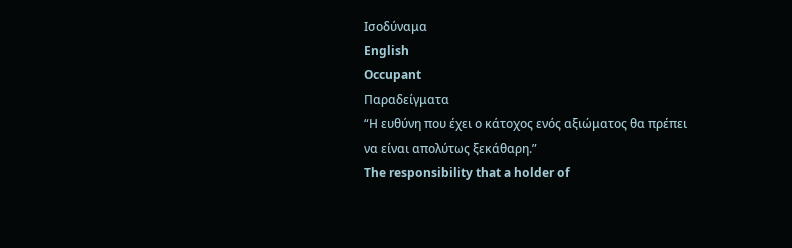Ισοδύναμα
English
Occupant
Παραδείγματα
“Η ευθύνη που έχει ο κάτοχος ενός αξιώματος θα πρέπει να είναι απολύτως ξεκάθαρη.”
The responsibility that a holder of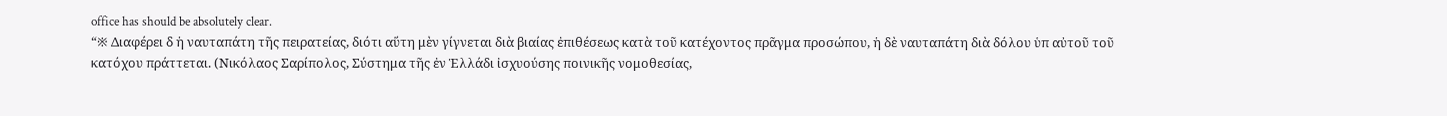office has should be absolutely clear.
“※ Διαφέρει δ ἡ ναυταπάτη τῆς πειρατείας, διότι αὕτη μὲν γίγνεται διὰ βιαίας ἐπιθέσεως κατὰ τοῦ κατέχοντος πρᾶγμα προσώπου, ἡ δὲ ναυταπάτη διὰ δόλου ὑπ αὐτοῦ τοῦ κατόχου πράττεται. (Νικόλαος Σαρίπολος, Σύστημα τῆς ἐν Ἑλλάδι ἰσχυούσης ποινικῆς νομοθεσίας,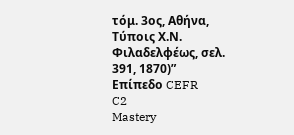τόμ. 3ος, Αθήνα, Τύποις Χ.Ν. Φιλαδελφέως, σελ. 391, 1870)”
Επίπεδο CEFR
C2
Mastery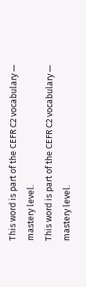This word is part of the CEFR C2 vocabulary — mastery level.
This word is part of the CEFR C2 vocabulary — mastery level.